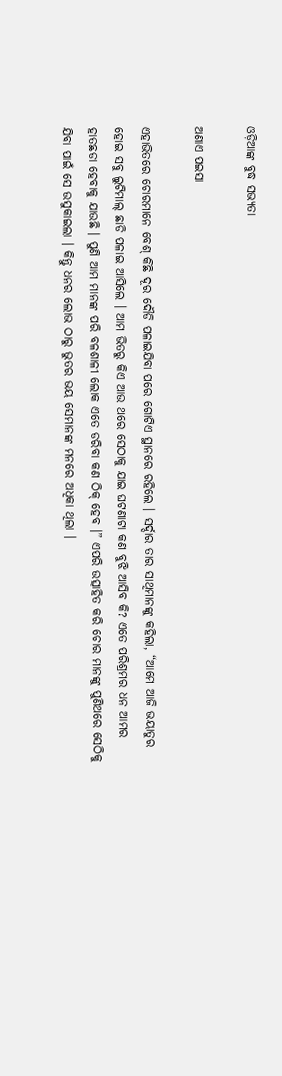ଓଡ଼ିଆଙ୍କ ବୁଦ୍ଧ ସଭ୍ୟତା

ଅଣାଏ ପଇସା

ଏହାଭିତରେ ଚୋରମାନେ ବେଶ୍ କିଛି ଦୂର ଦୌଡି ପଳାଇଯିବା ପରେ ଗୋଟିଏ ସ୍ଥାନରେ ରହିଲେ । ସର୍ଦ୍ଦାର ତାର ସାଥିମାନଙ୍କୁ କହିଲା, “ଆମେ ଆଜି ଭୟାତୁର ହୋଇ ସବୁ ଲୁଟିମାଲ୍ ଛାଡି ପଳାଇ ଆସିଲେ । ଆମ ଭିତରୁ କିଏ ଆଉ ଥରେ ସେଠାକୁ ଯାଇ ଘଟଣାଟା କଣ ବୁଝି ଆସିବ କି? ଏତେ ପରିଶ୍ରମର ଧନ ଆମର ହାତଛଡା ହେବାକୁ ଯାଉଛି । ପୁଣି ଆମ ମାନଙ୍କ ପରି ବଳଶାଳୀ ଲୋକ ଏତେ ଡରିବା କଣ ଠିକ୍ ହେବ ।” ଏପରି ଉତ୍ସାହିତ କରି ଚୋର ମାନଙ୍କୁ ପୁଣିଥରେ ସେଠିକୁ ଯିବା ପାଇଁ ସେ ଉସୁକାଇଲା । କିନ୍ତୁ ଧନର ଲୋଭ ଠାରୁ ଭୁତର ଭୟ ସେମାନଙ୍କ ମନରେ ଅଧିକା ଥିଲା ।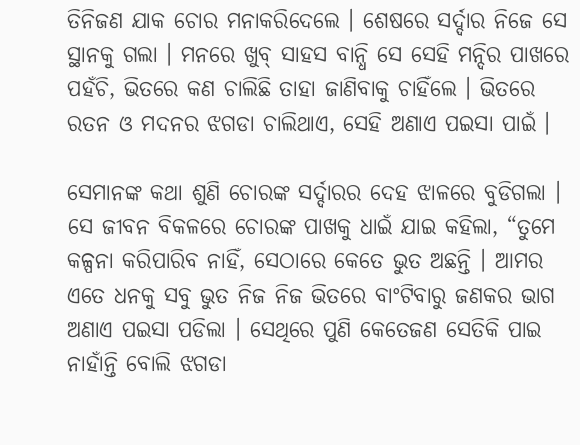ତିନିଜଣ ଯାକ ଚୋର ମନାକରିଦେଲେ । ଶେଷରେ ସର୍ଦ୍ଦାର ନିଜେ ସେ ସ୍ଥାନକୁ ଗଲା । ମନରେ ଖୁବ୍ ସାହସ ବାନ୍ଧି ସେ ସେହି ମନ୍ଦିର ପାଖରେ ପହଁଚି, ଭିତରେ କଣ ଚାଲିଛି ତାହା ଜାଣିବାକୁ ଚାହିଁଲେ । ଭିତରେ ରତନ ଓ ମଦନର ଝଗଡା ଚାଲିଥାଏ, ସେହି ଅଣାଏ ପଇସା ପାଇଁ ।

ସେମାନଙ୍କ କଥା ଶୁଣି ଚୋରଙ୍କ ସର୍ଦ୍ଦାରର ଦେହ ଝାଳରେ ବୁଡିଗଲା । ସେ ଜୀବନ ବିକଳରେ ଚୋରଙ୍କ ପାଖକୁ ଧାଇଁ ଯାଇ କହିଲା, “ତୁମେ କଳ୍ପନା କରିପାରିବ ନାହିଁ, ସେଠାରେ କେତେ ଭୁତ ଅଛନ୍ତି । ଆମର ଏତେ ଧନକୁ ସବୁ ଭୁତ ନିଜ ନିଜ ଭିତରେ ବାଂଟିବାରୁ ଜଣକର ଭାଗ ଅଣାଏ ପଇସା ପଡିଲା । ସେଥିରେ ପୁଣି କେତେଜଣ ସେତିକି ପାଇ ନାହାଁନ୍ତି ବୋଲି ଝଗଡା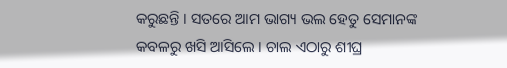କରୁଛନ୍ତି । ସତରେ ଆମ ଭାଗ୍ୟ ଭଲ ହେତୁ ସେମାନଙ୍କ କବଳରୁ ଖସି ଆସିଲେ । ଚାଲ ଏଠାରୁ ଶୀଘ୍ର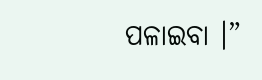ପଳାଇବା ।”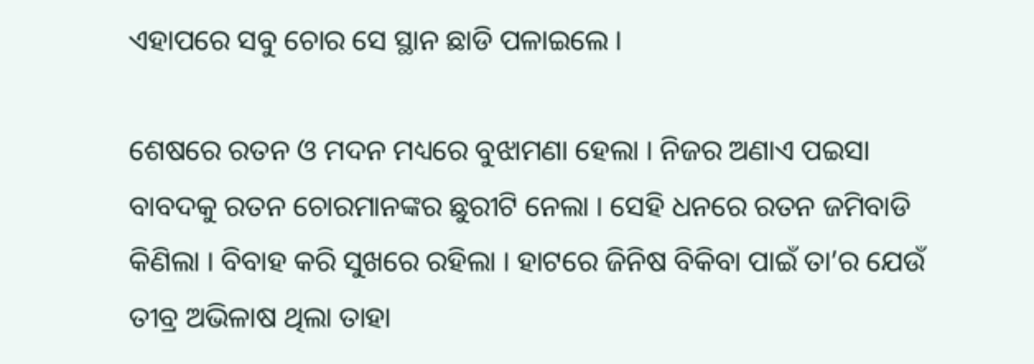ଏହାପରେ ସବୁ ଚୋର ସେ ସ୍ଥାନ ଛାଡି ପଳାଇଲେ ।

ଶେଷରେ ରତନ ଓ ମଦନ ମଧ୍ୟରେ ବୁଝାମଣା ହେଲା । ନିଜର ଅଣାଏ ପଇସା ବାବଦକୁ ରତନ ଚୋରମାନଙ୍କର ଛୁରୀଟି ନେଲା । ସେହି ଧନରେ ରତନ ଜମିବାଡି କିଣିଲା । ବିବାହ କରି ସୁଖରେ ରହିଲା । ହାଟରେ ଜିନିଷ ବିକିବା ପାଇଁ ତା’ର ଯେଉଁ ତୀବ୍ର ଅଭିଳାଷ ଥିଲା ତାହା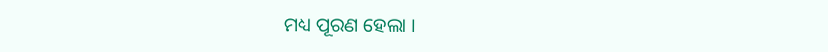ମଧ୍ୟ ପୂରଣ ହେଲା ।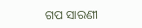ଗପ ସାରଣୀ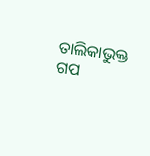ତାଲିକାଭୁକ୍ତ ଗପ